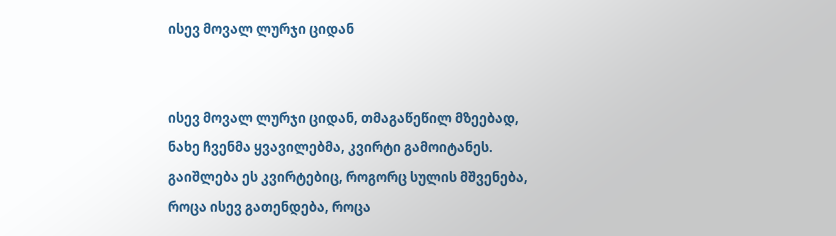ისევ მოვალ ლურჯი ციდან


ისევ მოვალ ლურჯი ციდან, თმაგაწეწილ მზეებად,
ნახე ჩვენმა ყვავილებმა, კვირტი გამოიტანეს.
გაიშლება ეს კვირტებიც, როგორც სულის მშვენება,
როცა ისევ გათენდება, როცა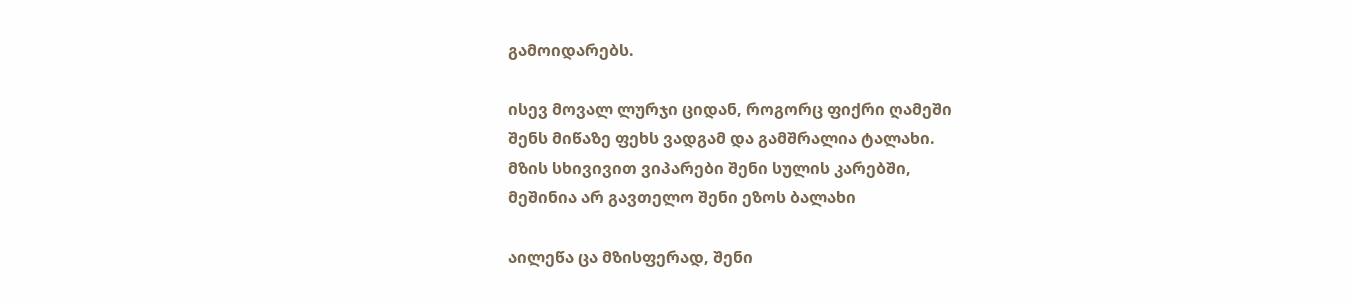გამოიდარებს.

ისევ მოვალ ლურჯი ციდან, როგორც ფიქრი ღამეში
შენს მიწაზე ფეხს ვადგამ და გამშრალია ტალახი.
მზის სხივივით ვიპარები შენი სულის კარებში,
მეშინია არ გავთელო შენი ეზოს ბალახი

აილეწა ცა მზისფერად, შენი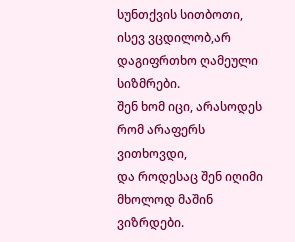სუნთქვის სითბოთი,
ისევ ვცდილობ,არ დაგიფრთხო ღამეული სიზმრები.
შენ ხომ იცი, არასოდეს რომ არაფერს ვითხოვდი,
და როდესაც შენ იღიმი
მხოლოდ მაშინ ვიზრდები.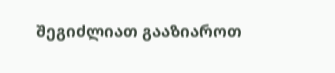შეგიძლიათ გააზიაროთ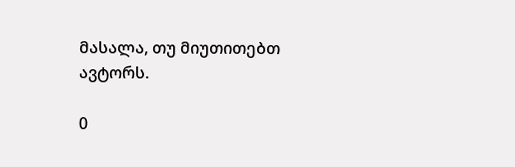მასალა, თუ მიუთითებთ ავტორს.

0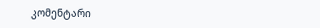კომენტარი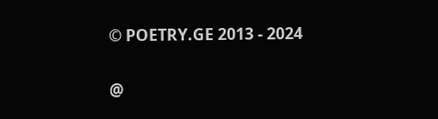© POETRY.GE 2013 - 2024

@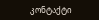კონტაქტი